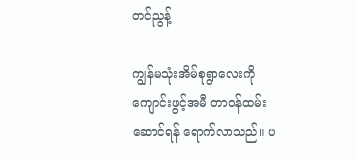တင်ညွန့်

ကျွန်မသုံးအိမ်စုရွာလေးကို ကျောင်းဖွင့်အမီ တာဝန်ထမ်းဆောင်ရန် ရောက်လာသည်။ ပ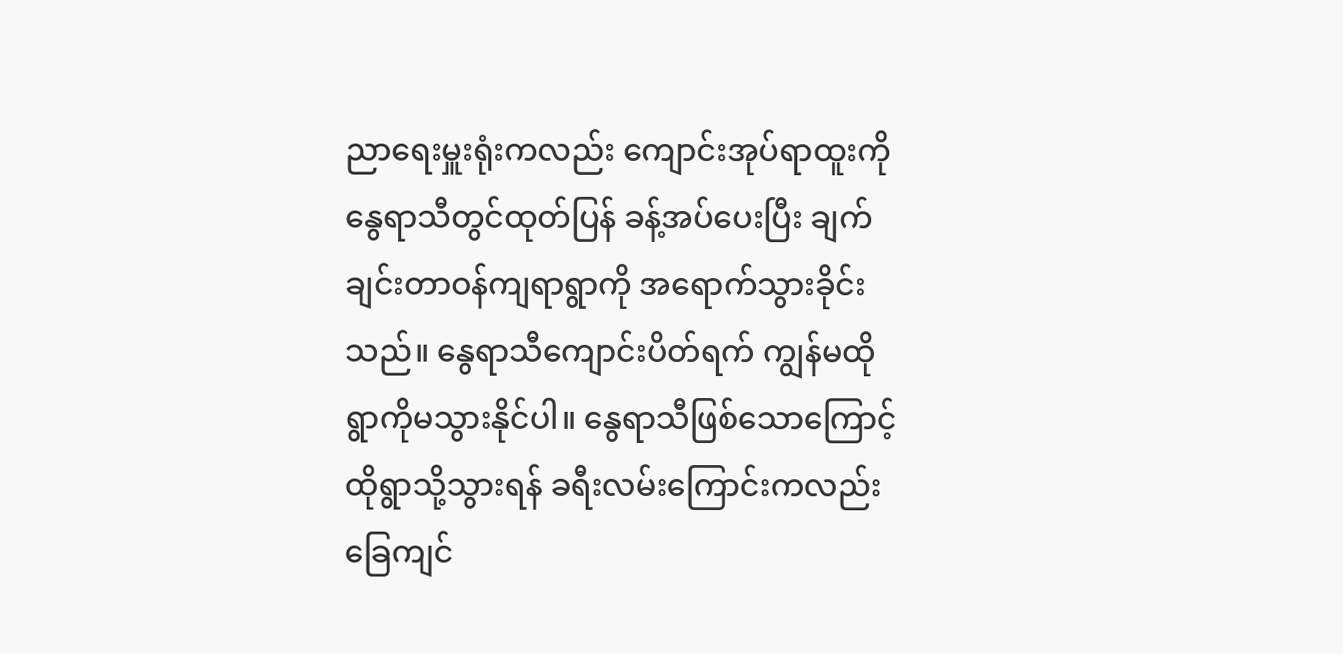ညာရေးမှူးရုံးကလည်း ကျောင်းအုပ်ရာထူးကို နွေရာသီတွင်ထုတ်ပြန် ခန့်အပ်ပေးပြီး ချက်ချင်းတာဝန်ကျရာရွာကို အရောက်သွားခိုင်း သည်။ နွေရာသီကျောင်းပိတ်ရက် ကျွန်မထိုရွာကိုမသွားနိုင်ပါ။ နွေရာသီဖြစ်သောကြောင့် ထိုရွာသို့သွားရန် ခရီးလမ်းကြောင်းကလည်း ခြေကျင်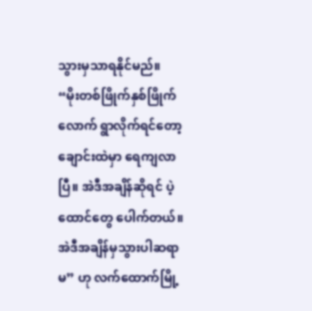သွားမှသာရနိုင်မည်။
“မိုးတစ်ဖြိုက်နှစ်ဖြိုက်လောက် ရွာလိုက်ရင်တော့ ချောင်းထဲမှာ ရေကျလာပြီ။ အဲဒီအချိန်ဆိုရင် ပဲ့ထောင်တွေ ပေါက်တယ်။ အဲဒီအချိန်မှသွားပါဆရာမ” ဟု လက်ထောက်မြို့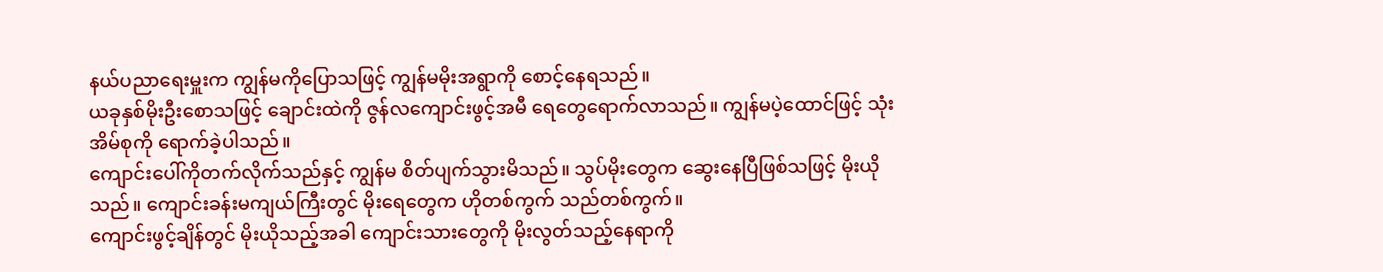နယ်ပညာရေးမှူးက ကျွန်မကိုပြောသဖြင့် ကျွန်မမိုးအရွာကို စောင့်နေရသည်။
ယခုနှစ်မိုးဦးစောသဖြင့် ချောင်းထဲကို ဇွန်လကျောင်းဖွင့်အမီ ရေတွေရောက်လာသည်။ ကျွန်မပဲ့ထောင်ဖြင့် သုံးအိမ်စုကို ရောက်ခဲ့ပါသည်။
ကျောင်းပေါ်ကိုတက်လိုက်သည်နှင့် ကျွန်မ စိတ်ပျက်သွားမိသည်။ သွပ်မိုးတွေက ဆွေးနေပြီဖြစ်သဖြင့် မိုးယို သည်။ ကျောင်းခန်းမကျယ်ကြီးတွင် မိုးရေတွေက ဟိုတစ်ကွက် သည်တစ်ကွက်။
ကျောင်းဖွင့်ချိန်တွင် မိုးယိုသည့်အခါ ကျောင်းသားတွေကို မိုးလွတ်သည့်နေရာကို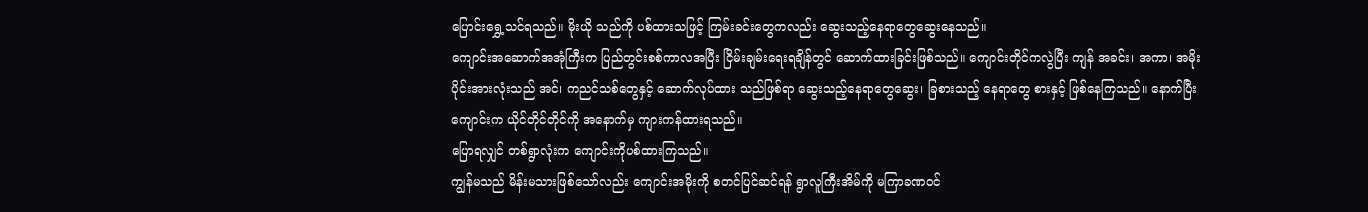ပြောင်းရွှေ့သင်ရသည်။ မိုးယို သည်ကို ပစ်ထားသဖြင့် ကြမ်းခင်းတွေကလည်း ဆွေးသည့်နေရာတွေဆွေးနေသည်။
ကျောင်းအဆောက်အအုံကြီးက ပြည်တွင်းစစ်ကာလအပြီး ငြိမ်းချမ်းရေးရချိန်တွင် ဆောက်ထားခြင်းဖြစ်သည်။ ကျောင်းတိုင်ကလွဲပြီး ကျန် အခင်း၊ အကာ၊ အမိုးပိုင်းအားလုံးသည် အင်၊ ကညင်သစ်တွေနှင့် ဆောက်လုပ်ထား သည်ဖြစ်ရာ ဆွေးသည့်နေရာတွေဆွေး၊ ခြစားသည့် နေရာတွေ စားနှင့် ဖြစ်နေကြသည်။ နောက်ပြီး ကျောင်းက ယိုင်တိုင်တိုင်ကို အနောက်မှ ကျားကန်ထားရသည်။
ပြောရလျှင် တစ်ရွာလုံးက ကျောင်းကိုပစ်ထားကြသည်။
ကျွန်မသည် မိန်းမသားဖြစ်သော်လည်း ကျောင်းအမိုးကို စတင်ပြင်ဆင်ရန် ရွာလူကြီးအိမ်ကို မကြာခဏဝင်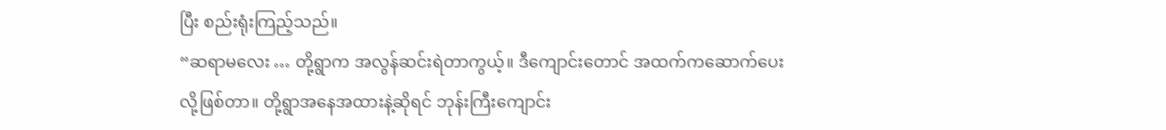ပြီး စည်းရုံးကြည့်သည်။
“ဆရာမလေး … တို့ရွာက အလွန်ဆင်းရဲတာကွယ့်။ ဒီကျောင်းတောင် အထက်ကဆောက်ပေးလို့ဖြစ်တာ။ တို့ရွာအနေအထားနဲ့ဆိုရင် ဘုန်းကြီးကျောင်း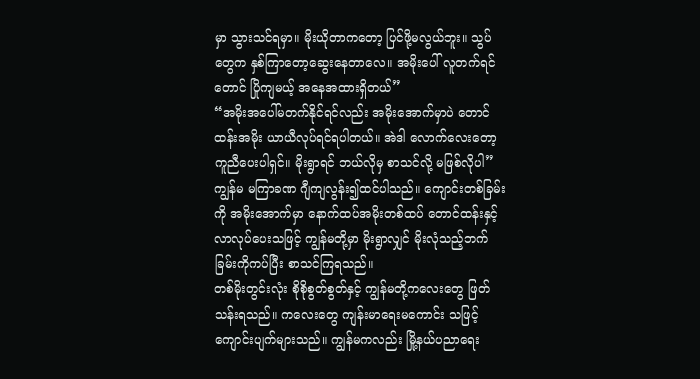မှာ သွားသင်ရမှာ။ မိုးယိုတာကတော့ ပြင်ဖို့မလွယ်ဘူး။ သွပ်တွေက နှစ်ကြာတော့ဆွေးနေတာလေ။ အမိုးပေါ် လူတက်ရင်တောင် ပြိုကျမယ့် အနေအထားရှိတယ်”
“အမိုးအပေါ်မတက်နိုင်ရင်လည်း အမိုးအောက်မှာပဲ တောင်ထန်းအမိုး ယာယီလုပ်ရင်ရပါတယ်။ အဲဒါ လောက်လေးတော့ ကူညီပေးပါရှင်။ မိုးရွာရင် ဘယ်လိုမှ စာသင်လို့ မဖြစ်လိုပါ”
ကျွန်မ မကြာခဏ ဂျီကျလွန်း၍ထင်ပါသည်။ ကျောင်းတစ်ခြမ်းကို အမိုးအောက်မှာ နောက်ထပ်အမိုးတစ်ထပ် တောင်ထန်းနှင့် လာလုပ်ပေးသဖြင့် ကျွန်မတို့မှာ မိုးရွာလျှင် မိုးလုံသည့်ဘက်ခြမ်းကိုကပ်ပြီး စာသင်ကြရသည်။
တစ်မိုးတွင်းလုံး စိုစိုစွတ်စွတ်နှင့် ကျွန်မတို့ကလေးတွေ ဖြတ်သန်းရသည်။ ကလေးတွေ ကျန်းမာရေးမကောင်း သဖြင့် ကျောင်းပျက်များသည်။ ကျွန်မကလည်း မြို့နယ်ပညာရေး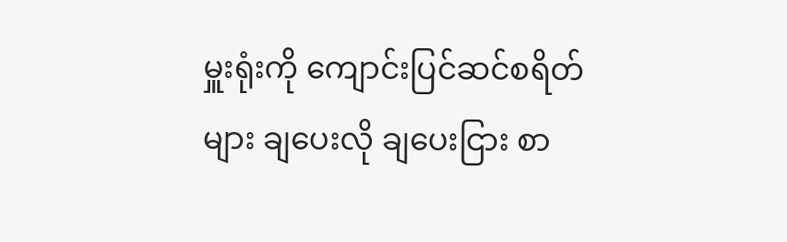မှူးရုံးကို ကျောင်းပြင်ဆင်စရိတ်များ ချပေးလို ချပေးငြား စာ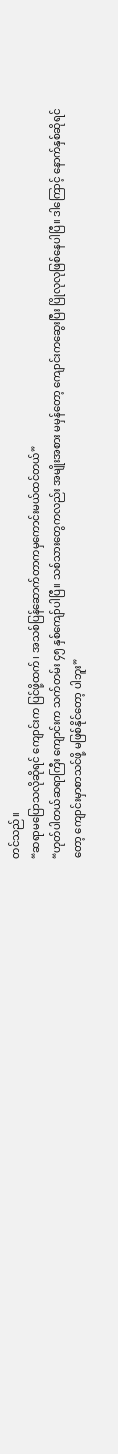တင်သည်။
“ဆရာမပြောသလိုဆိုရင် ကျောင်းက ပြင်ဖို့ထက်၊ အသစ်ပြန်ဆောက်တာကမှကောင်းမယ်ထင်တယ်”
“ဟုတ်ပါတယ်ဆရာကြီး ကျောင်းက သက်တမ်း ၄၅ နှစ်ကျော်ပါပြီ။ သစ်သားတွေကလည်း အမျိုးအစား မမှန်တော့ ကျောင်းကဆွေးပြီး ပြိုလုလုဖြစ်နေပါပြီ။ ဒါကြောင့် နောက်နှစ်ဆိုရင်တော့ ကျောင်းမှာစာသင်ဖို့ မဖြစ်နိုင်တော့ ပါဘူး”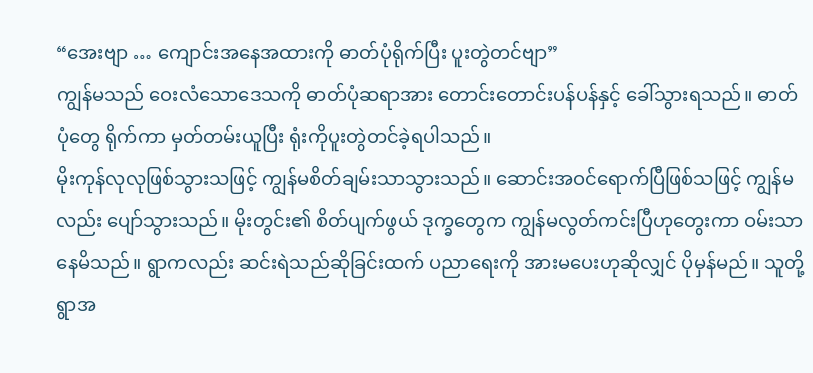“အေးဗျာ … ကျောင်းအနေအထားကို ဓာတ်ပုံရိုက်ပြီး ပူးတွဲတင်ဗျာ”
ကျွန်မသည် ဝေးလံသောဒေသကို ဓာတ်ပုံဆရာအား တောင်းတောင်းပန်ပန်နှင့် ခေါ်သွားရသည်။ ဓာတ်ပုံတွေ ရိုက်ကာ မှတ်တမ်းယူပြီး ရုံးကိုပူးတွဲတင်ခဲ့ရပါသည်။
မိုးကုန်လုလုဖြစ်သွားသဖြင့် ကျွန်မစိတ်ချမ်းသာသွားသည်။ ဆောင်းအဝင်ရောက်ပြီဖြစ်သဖြင့် ကျွန်မလည်း ပျော်သွားသည်။ မိုးတွင်း၏ စိတ်ပျက်ဖွယ် ဒုက္ခတွေက ကျွန်မလွတ်ကင်းပြီဟုတွေးကာ ဝမ်းသာနေမိသည်။ ရွာကလည်း ဆင်းရဲသည်ဆိုခြင်းထက် ပညာရေးကို အားမပေးဟုဆိုလျှင် ပိုမှန်မည်။ သူတို့ရွာအ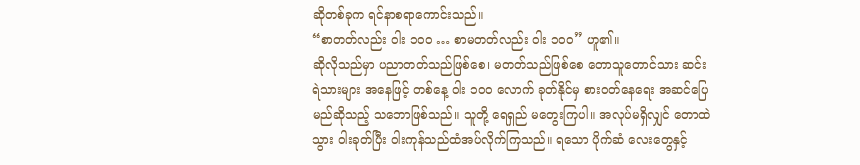ဆိုတစ်ခုက ရင်နာစရာကောင်းသည်။
“စာတတ်လည်း ဝါး ၁၀၀ … စာမတတ်လည်း ဝါး ၁၀၀” ဟူ၏။
ဆိုလိုသည်မှာ ပညာတတ်သည်ဖြစ်စေ၊ မတတ်သည်ဖြစ်စေ တောသူတောင်သား ဆင်းရဲသားများ အနေဖြင့် တစ်နေ့ ဝါး ၁၀၀ လောက် ခုတ်နိုင်မှ စားဝတ်နေရေး အဆင်ပြေမည်ဆိုသည့် သဘောဖြစ်သည်။ သူတို့ ရေရှည် မတွေးကြပါ။ အလုပ်မရှိလျှင် တောထဲသွား ဝါးခုတ်ပြီး ဝါးကုန်သည်ထံအပ်လိုက်ကြသည်။ ရသော ပိုက်ဆံ လေးတွေနှင့်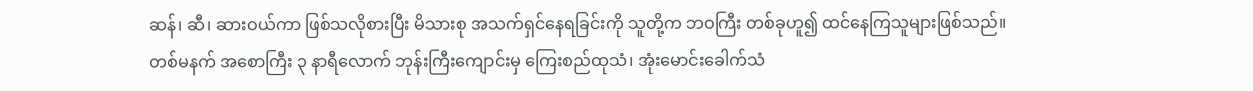ဆန်၊ ဆီ၊ ဆားဝယ်ကာ ဖြစ်သလိုစားပြီး မိသားစု အသက်ရှင်နေရခြင်းကို သူတို့က ဘဝကြီး တစ်ခုဟူ၍ ထင်နေကြသူများဖြစ်သည်။
တစ်မနက် အစောကြီး ၃ နာရီလောက် ဘုန်းကြီးကျောင်းမှ ကြေးစည်ထုသံ၊ အုံးမောင်းခေါက်သံ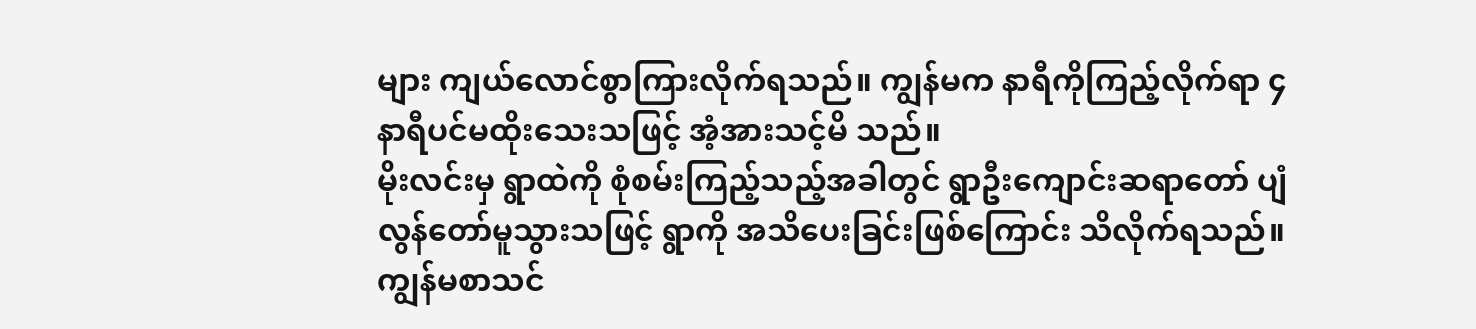များ ကျယ်လောင်စွာကြားလိုက်ရသည်။ ကျွန်မက နာရီကိုကြည့်လိုက်ရာ ၄ နာရီပင်မထိုးသေးသဖြင့် အံ့အားသင့်မိ သည်။
မိုးလင်းမှ ရွာထဲကို စုံစမ်းကြည့်သည့်အခါတွင် ရွာဦးကျောင်းဆရာတော် ပျံလွန်တော်မူသွားသဖြင့် ရွာကို အသိပေးခြင်းဖြစ်ကြောင်း သိလိုက်ရသည်။
ကျွန်မစာသင်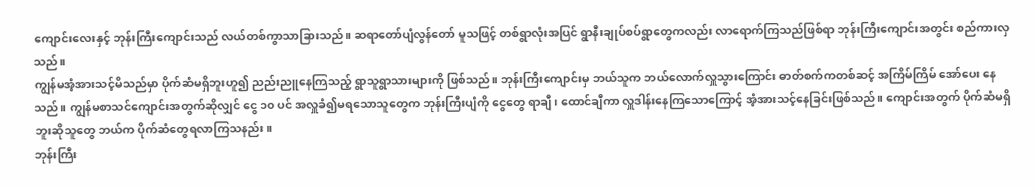ကျောင်းလေးနှင့် ဘုန်းကြီးကျောင်းသည် လယ်တစ်ကွာသာခြားသည်။ ဆရာတော်ပျံလွန်တော် မူသဖြင့် တစ်ရွာလုံးအပြင် ရွာနီးချုပ်စပ်ရွာတွေကလည်း လာရောက်ကြသည်ဖြစ်ရာ ဘုန်းကြီးကျောင်းအတွင်း စည်ကားလှသည်။
ကျွန်မအံ့အားသင့်မိသည်မှာ ပိုက်ဆံမရှိဘူးဟူ၍ ညည်းညူနေကြသည့် ရွာသူရွာသားများကို ဖြစ်သည်။ ဘုန်းကြီးကျောင်းမှ ဘယ်သူက ဘယ်လောက်လှူသွားကြောင်း ဓာတ်စက်ကတစ်ဆင့် အကြိမ်ကြိမ် အော်ပေး နေသည်။ ကျွန်မစာသင်ကျောင်းအတွက်ဆိုလျှင် ငွေ ၁၀ ပင် အလှူခံ၍မရသောသူတွေက ဘုန်းကြီးပျံကို ငွေတွေ ရာချီ၊ ထောင်ချီကာ လှူဒါန်းနေကြသောကြောင့် အံ့အားသင့်နေခြင်းဖြစ်သည်။ ကျောင်းအတွက် ပိုက်ဆံမရှိဘူးဆိုသူတွေ ဘယ်က ပိုက်ဆံတွေရလာကြသနည်း။
ဘုန်းကြီး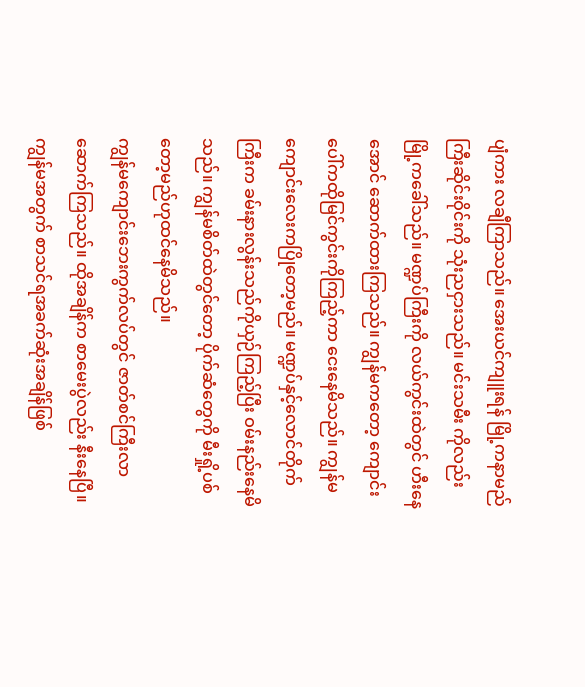ပျံကား လချီကြာသည်။ အေးယင်ကျူးရန် မြို့ကနာမည်ကြီးဆိုင်းဝိုင်းကို သုံးညငှားသည်။ မင်းသမီး ကိုလည်း မြို့ကခေါ်သည်။ မဏ္ဍပ်ကြီးကို လယ်ကွင်းထဲတွင် ဟီးနေအောင် ဆောက်ထားကြသည်။ ကျွန်မကတော့ ကျောင်းပေါ်ကထိုမြင်ကွင်းကိုကြည့်ကာ ငေးနေမိသည်။ ကျွန်မကျောင်းလေးကပြိုတော့မည်။ မဏ္ဍပ်နှင့်လောင်တိုက်ကြီးက ခမ်းနားလွန်းသည်ကိုယှဉ်ကြည့်ပြီး ဝမ်းနည်းနေမိသည်။ ကျွန်မစိတ်ထဲတွင်တော့ ပိုက်ဆံတွေကို မီးရှို့ပစ်တော့မည်ဟုထင်နေမိသည်။
ကျွန်မကျောင်းဘေးကွက်လပ်တွင် ဇာတ်စင်ကြီးလာဆောက်ကြသည်။ ထိုအချိန်က စာမေးပွဲလည်း နီးနေပြီ။ ကျွန်မအတွက် စာသင်ရအခက်ဆုံးအချိန်ဖြစ်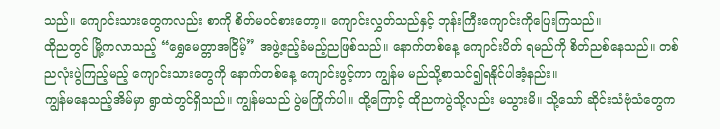သည်။ ကျောင်းသားတွေကလည်း စာကို စိတ်မဝင်စားတော့။ ကျောင်းလွှတ်သည်နှင့် ဘုန်းကြီးကျောင်းကိုပြေးကြသည်။
ထိုညတွင် မြို့ကလာသည့် “ရွှေမေတ္တာအငြိမ့်” အဖွဲ့ဧည့်ခံမည့်ညဖြစ်သည်။ နောက်တစ်နေ့ ကျောင်းပိတ် ရမည်ကို စိတ်ညစ်နေသည်။ တစ်ညလုံးပွဲကြည့်မည့် ကျောင်းသားတွေကို နောက်တစ်နေ့ ကျောင်းဖွင့်ကာ ကျွန်မ မည်သို့စာသင်၍ရနိုင်ပါအံ့နည်း။
ကျွန်မနေသည့်အိမ်မှာ ရွာထဲတွင်ရှိသည်။ ကျွန်မသည် ပွဲမကြိုက်ပါ။ ထို့ကြောင့် ထိုညကပွဲသို့လည်း မသွားမိ။ သို့သော် ဆိုင်းသံဗုံသံတွေက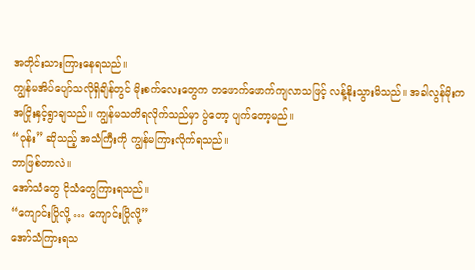အတိုင်းသားကြားနေရသည်။
ကျွန်မအိပ်ပျော်သလိုရှိချိန်တွင် မိုးစက်လေးတွေက တဖောက်ဖောက်ကျလာသဖြင့် လန့်နိုးသွားမိသည်။ အခါလွန်မိုးက အငြိုးနှင့်ရွာချသည်။ ကျွန်မသတိရလိုက်သည်မှာ ပွဲတော့ ပျက်တော့မည်။
“ဝုန်း” ဆိုသည့် အသံကြီးကို ကျွန်မကြားလိုက်ရသည်။
ဘာဖြစ်တာလဲ။
အော်သံတွေ ငိုသံတွေကြားရသည်။
“ကျောင်းပြိုလို့ … ကျောင်းပြိုလို့”
အော်သံကြားရသ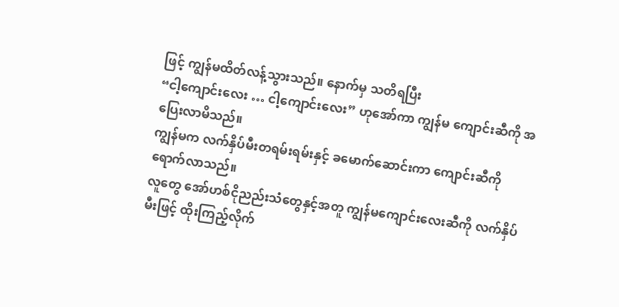ဖြင့် ကျွန်မထိတ်လန့်သွားသည်။ နောက်မှ သတိရပြီး
“ငါ့ကျောင်းလေး … ငါ့ကျောင်းလေး” ဟုအော်ကာ ကျွန်မ ကျောင်းဆီကို အပြေးလာမိသည်။
ကျွန်မက လက်နှိပ်မီးတရမ်းရမ်းနှင့် ခမောက်ဆောင်းကာ ကျောင်းဆီကို ရောက်လာသည်။
လူတွေ အော်ဟစ်ငိုညည်းသံတွေနှင့်အတူ ကျွန်မကျောင်းလေးဆီကို လက်နှိပ်မီးဖြင့် ထိုးကြည့်လိုက်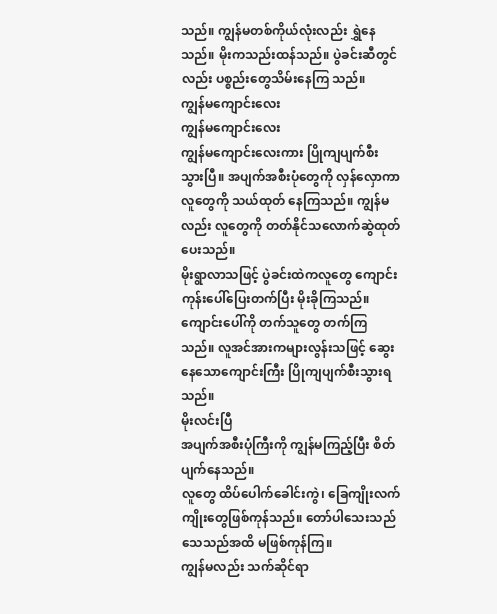သည်။ ကျွန်မတစ်ကိုယ်လုံးလည်း ရွှဲနေသည်။ မိုးကသည်းထန်သည်။ ပွဲခင်းဆီတွင်လည်း ပစ္စည်းတွေသိမ်းနေကြ သည်။
ကျွန်မကျောင်းလေး
ကျွန်မကျောင်းလေး
ကျွန်မကျောင်းလေးကား ပြိုကျပျက်စီးသွားပြီ။ အပျက်အစီးပုံတွေကို လှန်လှောကာ လူတွေကို သယ်ထုတ် နေကြသည်။ ကျွန်မလည်း လူတွေကို တတ်နိုင်သလောက်ဆွဲထုတ်ပေးသည်။
မိုးရွာလာသဖြင့် ပွဲခင်းထဲကလူတွေ ကျောင်းကုန်းပေါ်ပြေးတက်ပြီး မိုးခိုကြသည်။ ကျောင်းပေါ်ကို တက်သူတွေ တက်ကြသည်။ လူအင်အားကများလွန်းသဖြင့် ဆွေးနေသောကျောင်းကြီး ပြိုကျပျက်စီးသွားရသည်။
မိုးလင်းပြီ
အပျက်အစီးပုံကြီးကို ကျွန်မကြည့်ပြီး စိတ်ပျက်နေသည်။
လူတွေ ထိပ်ပေါက်ခေါင်းကွဲ၊ ခြေကျိုးလက်ကျိုးတွေဖြစ်ကုန်သည်။ တော်ပါသေးသည် သေသည်အထိ မဖြစ်ကုန်ကြ။
ကျွန်မလည်း သက်ဆိုင်ရာ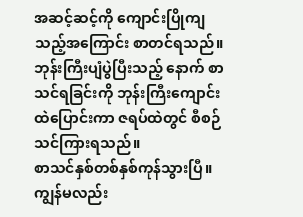အဆင့်ဆင့်ကို ကျောင်းပြိုကျသည့်အကြောင်း စာတင်ရသည်။ ဘုန်းကြီးပျံပွဲပြီးသည့် နောက် စာသင်ရခြင်းကို ဘုန်းကြီးကျောင်းထဲပြောင်းကာ ဇရပ်ထဲတွင် စီစဉ်သင်ကြားရသည်။
စာသင်နှစ်တစ်နှစ်ကုန်သွားပြီ။
ကျွန်မလည်း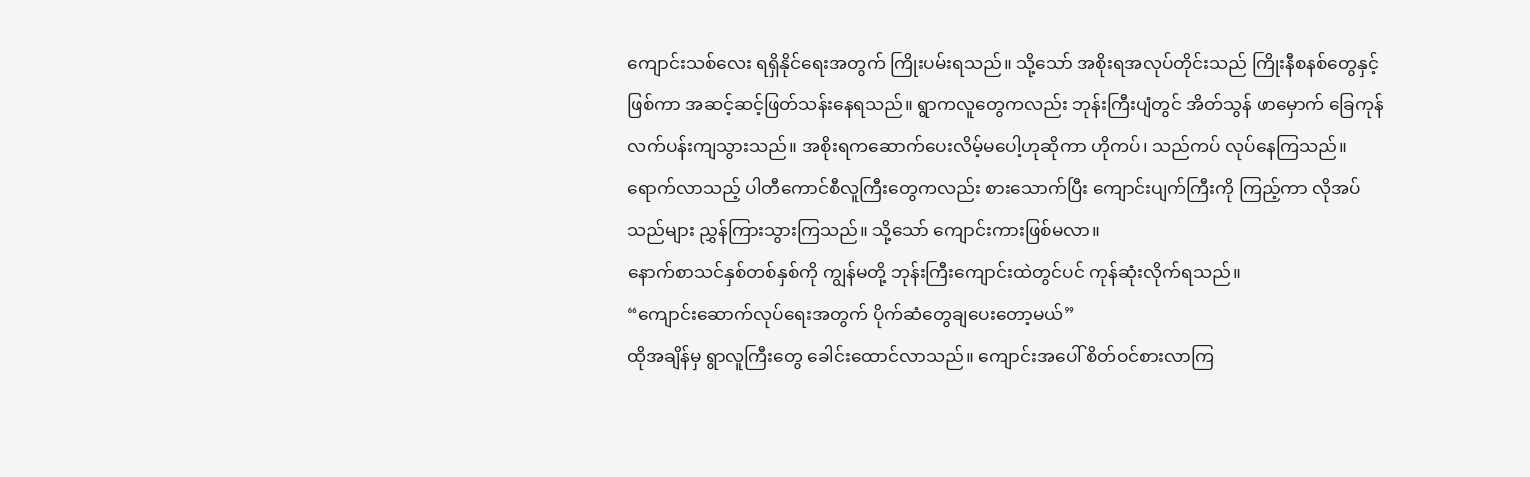ကျောင်းသစ်လေး ရရှိနိုင်ရေးအတွက် ကြိုးပမ်းရသည်။ သို့သော် အစိုးရအလုပ်တိုင်းသည် ကြိုးနီစနစ်တွေနှင့်ဖြစ်ကာ အဆင့်ဆင့်ဖြတ်သန်းနေရသည်။ ရွာကလူတွေကလည်း ဘုန်းကြီးပျံတွင် အိတ်သွန် ဖာမှောက် ခြေကုန်လက်ပန်းကျသွားသည်။ အစိုးရကဆောက်ပေးလိမ့်မပေါ့ဟုဆိုကာ ဟိုကပ်၊ သည်ကပ် လုပ်နေကြသည်။ ရောက်လာသည့် ပါတီကောင်စီလူကြီးတွေကလည်း စားသောက်ပြီး ကျောင်းပျက်ကြီးကို ကြည့်ကာ လိုအပ်သည်များ ညွှန်ကြားသွားကြသည်။ သို့သော် ကျောင်းကားဖြစ်မလာ။
နောက်စာသင်နှစ်တစ်နှစ်ကို ကျွန်မတို့ ဘုန်းကြီးကျောင်းထဲတွင်ပင် ကုန်ဆုံးလိုက်ရသည်။
“ကျောင်းဆောက်လုပ်ရေးအတွက် ပိုက်ဆံတွေချပေးတော့မယ်”
ထိုအချိန်မှ ရွာလူကြီးတွေ ခေါင်းထောင်လာသည်။ ကျောင်းအပေါ် စိတ်ဝင်စားလာကြ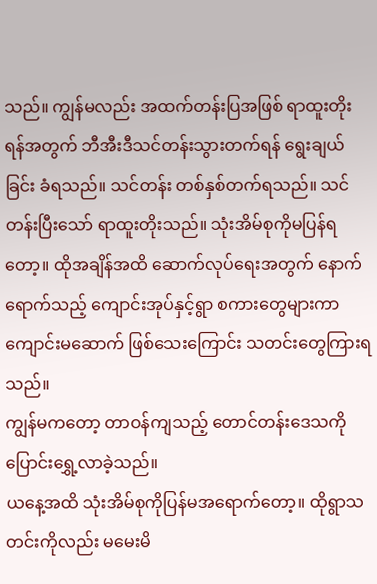သည်။ ကျွန်မလည်း အထက်တန်းပြအဖြစ် ရာထူးတိုးရန်အတွက် ဘီအီးဒီသင်တန်းသွားတက်ရန် ရွေးချယ်ခြင်း ခံရသည်။ သင်တန်း တစ်နှစ်တက်ရသည်။ သင်တန်းပြီးသော် ရာထူးတိုးသည်။ သုံးအိမ်စုကိုမပြန်ရတော့။ ထိုအချိန်အထိ ဆောက်လုပ်ရေးအတွက် နောက်ရောက်သည့် ကျောင်းအုပ်နှင့်ရွာ စကားတွေများကာ ကျောင်းမဆောက် ဖြစ်သေးကြောင်း သတင်းတွေကြားရသည်။
ကျွန်မကတော့ တာဝန်ကျသည့် တောင်တန်းဒေသကို ပြောင်းရွှေ့လာခဲ့သည်။
ယနေ့အထိ သုံးအိမ်စုကိုပြန်မအရောက်တော့။ ထိုရွာသတင်းကိုလည်း မမေးမိ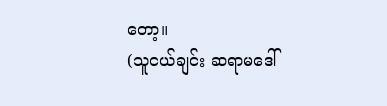တော့။
(သူငယ်ချင်း ဆရာမဒေါ်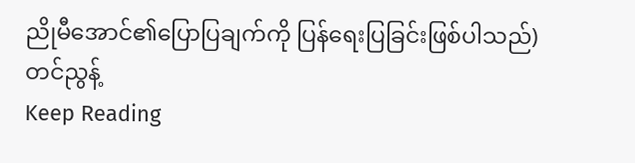ညိုမီအောင်၏ပြောပြချက်ကို ပြန်ရေးပြခြင်းဖြစ်ပါသည်)
တင်ညွန့်
Keep Reading